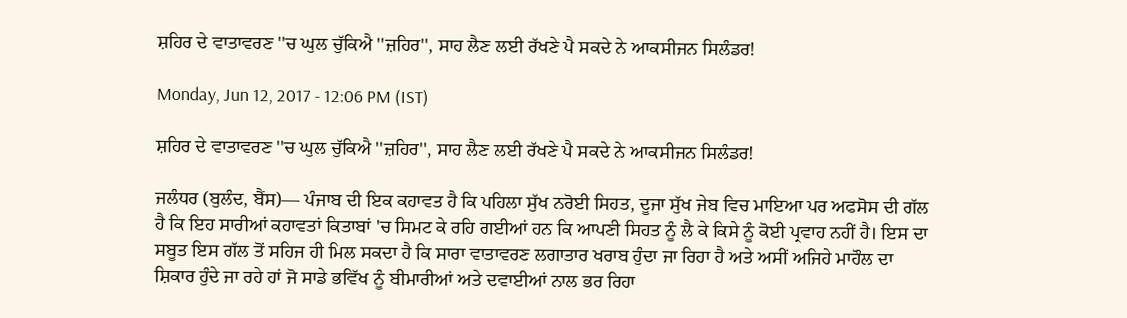ਸ਼ਹਿਰ ਦੇ ਵਾਤਾਵਰਣ ''ਚ ਘੁਲ ਚੁੱਕਿਐ ''ਜ਼ਹਿਰ'', ਸਾਹ ਲੈਣ ਲਈ ਰੱਖਣੇ ਪੈ ਸਕਦੇ ਨੇ ਆਕਸੀਜਨ ਸਿਲੰਡਰ!

Monday, Jun 12, 2017 - 12:06 PM (IST)

ਸ਼ਹਿਰ ਦੇ ਵਾਤਾਵਰਣ ''ਚ ਘੁਲ ਚੁੱਕਿਐ ''ਜ਼ਹਿਰ'', ਸਾਹ ਲੈਣ ਲਈ ਰੱਖਣੇ ਪੈ ਸਕਦੇ ਨੇ ਆਕਸੀਜਨ ਸਿਲੰਡਰ!

ਜਲੰਧਰ (ਬੁਲੰਦ, ਬੈਂਸ)— ਪੰਜਾਬ ਦੀ ਇਕ ਕਹਾਵਤ ਹੈ ਕਿ ਪਹਿਲਾ ਸੁੱਖ ਨਰੋਈ ਸਿਹਤ, ਦੂਜਾ ਸੁੱਖ ਜੇਬ ਵਿਚ ਮਾਇਆ ਪਰ ਅਫਸੋਸ ਦੀ ਗੱਲ ਹੈ ਕਿ ਇਹ ਸਾਰੀਆਂ ਕਹਾਵਤਾਂ ਕਿਤਾਬਾਂ 'ਚ ਸਿਮਟ ਕੇ ਰਹਿ ਗਈਆਂ ਹਨ ਕਿ ਆਪਣੀ ਸਿਹਤ ਨੂੰ ਲੈ ਕੇ ਕਿਸੇ ਨੂੰ ਕੋਈ ਪ੍ਰਵਾਹ ਨਹੀਂ ਹੈ। ਇਸ ਦਾ ਸਬੂਤ ਇਸ ਗੱਲ ਤੋਂ ਸਹਿਜ ਹੀ ਮਿਲ ਸਕਦਾ ਹੈ ਕਿ ਸਾਰਾ ਵਾਤਾਵਰਣ ਲਗਾਤਾਰ ਖਰਾਬ ਹੁੰਦਾ ਜਾ ਰਿਹਾ ਹੈ ਅਤੇ ਅਸੀਂ ਅਜਿਹੇ ਮਾਹੌਲ ਦਾ ਸ਼ਿਕਾਰ ਹੁੰਦੇ ਜਾ ਰਹੇ ਹਾਂ ਜੋ ਸਾਡੇ ਭਵਿੱਖ ਨੂੰ ਬੀਮਾਰੀਆਂ ਅਤੇ ਦਵਾਈਆਂ ਨਾਲ ਭਰ ਰਿਹਾ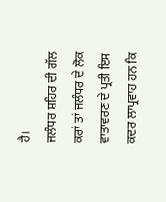ਹੈ।
ਜਲੰਧਰ ਸ਼ਹਿਰ ਦੀ ਗੱਲ ਕਰਾਂ ਤਾਂ ਜਲੰਧਰ ਦੇ ਲੋਕ ਵਾਤਾਵਰਣ ਦੇ ਪ੍ਰਤੀ ਇਸ ਕਦਰ ਲਾਪ੍ਰਵਾਹ ਹਨ ਕਿ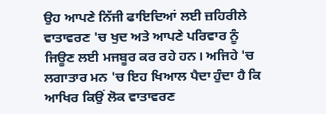ਉਹ ਆਪਣੇ ਨਿੱਜੀ ਫਾਇਦਿਆਂ ਲਈ ਜ਼ਹਿਰੀਲੇ ਵਾਤਾਵਰਣ 'ਚ ਖੁਦ ਅਤੇ ਆਪਣੇ ਪਰਿਵਾਰ ਨੂੰ ਜਿਊਣ ਲਈ ਮਜਬੂਰ ਕਰ ਰਹੇ ਹਨ। ਅਜਿਹੇ 'ਚ ਲਗਾਤਾਰ ਮਨ 'ਚ ਇਹ ਖਿਆਲ ਪੈਦਾ ਹੁੰਦਾ ਹੈ ਕਿ ਆਖਿਰ ਕਿਉਂ ਲੋਕ ਵਾਤਾਵਰਣ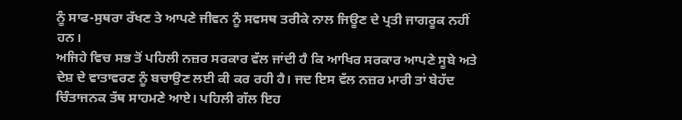ਨੂੰ ਸਾਫ-ਸੁਥਰਾ ਰੱਖਣ ਤੇ ਆਪਣੇ ਜੀਵਨ ਨੂੰ ਸਵਸਥ ਤਰੀਕੇ ਨਾਲ ਜਿਊਣ ਦੇ ਪ੍ਰਤੀ ਜਾਗਰੂਕ ਨਹੀਂ ਹਨ।
ਅਜਿਹੇ ਵਿਚ ਸਭ ਤੋਂ ਪਹਿਲੀ ਨਜ਼ਰ ਸਰਕਾਰ ਵੱਲ ਜਾਂਦੀ ਹੈ ਕਿ ਆਖਿਰ ਸਰਕਾਰ ਆਪਣੇ ਸੂਬੇ ਅਤੇ ਦੇਸ਼ ਦੇ ਵਾਤਾਵਰਣ ਨੂੰ ਬਚਾਉਣ ਲਈ ਕੀ ਕਰ ਰਹੀ ਹੈ। ਜਦ ਇਸ ਵੱਲ ਨਜ਼ਰ ਮਾਰੀ ਤਾਂ ਬੇਹੱਦ ਚਿੰਤਾਜਨਕ ਤੱਥ ਸਾਹਮਣੇ ਆਏ। ਪਹਿਲੀ ਗੱਲ ਇਹ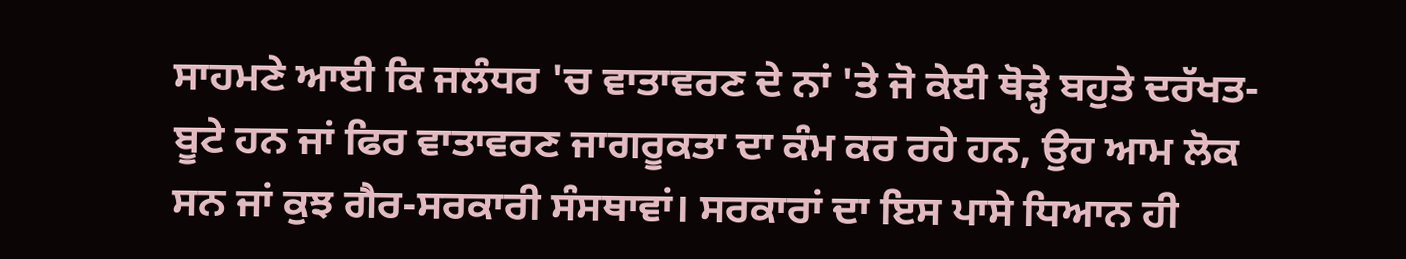ਸਾਹਮਣੇ ਆਈ ਕਿ ਜਲੰਧਰ 'ਚ ਵਾਤਾਵਰਣ ਦੇ ਨਾਂ 'ਤੇ ਜੋ ਕੇਈ ਥੋੜ੍ਹੇ ਬਹੁਤੇ ਦਰੱਖਤ-ਬੂਟੇ ਹਨ ਜਾਂ ਫਿਰ ਵਾਤਾਵਰਣ ਜਾਗਰੂਕਤਾ ਦਾ ਕੰਮ ਕਰ ਰਹੇ ਹਨ, ਉਹ ਆਮ ਲੋਕ ਸਨ ਜਾਂ ਕੁਝ ਗੈਰ-ਸਰਕਾਰੀ ਸੰਸਥਾਵਾਂ। ਸਰਕਾਰਾਂ ਦਾ ਇਸ ਪਾਸੇ ਧਿਆਨ ਹੀ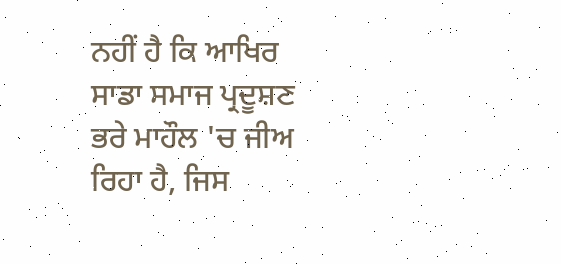ਨਹੀਂ ਹੈ ਕਿ ਆਖਿਰ ਸਾਡਾ ਸਮਾਜ ਪ੍ਰਦੂਸ਼ਣ ਭਰੇ ਮਾਹੌਲ 'ਚ ਜੀਅ ਰਿਹਾ ਹੈ, ਜਿਸ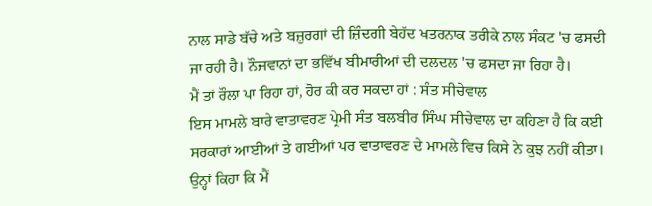ਨਾਲ ਸਾਡੇ ਬੱਚੇ ਅਤੇ ਬਜ਼ੁਰਗਾਂ ਦੀ ਜ਼ਿੰਦਗੀ ਬੇਹੱਦ ਖਤਰਨਾਕ ਤਰੀਕੇ ਨਾਲ ਸੰਕਟ 'ਚ ਫਸਦੀ ਜਾ ਰਹੀ ਹੈ। ਨੌਜਵਾਨਾਂ ਦਾ ਭਵਿੱਖ ਬੀਮਾਰੀਆਂ ਦੀ ਦਲਦਲ 'ਚ ਫਸਦਾ ਜਾ ਰਿਹਾ ਹੈ।
ਮੈਂ ਤਾਂ ਰੌਲਾ ਪਾ ਰਿਹਾ ਹਾਂ, ਹੋਰ ਕੀ ਕਰ ਸਕਦਾ ਹਾਂ : ਸੰਤ ਸੀਚੇਵਾਲ
ਇਸ ਮਾਮਲੇ ਬਾਰੇ ਵਾਤਾਵਰਣ ਪ੍ਰੇਮੀ ਸੰਤ ਬਲਬੀਰ ਸਿੰਘ ਸੀਚੇਵਾਲ ਦਾ ਕਹਿਣਾ ਹੈ ਕਿ ਕਈ ਸਰਕਾਰਾਂ ਆਈਆਂ ਤੇ ਗਈਆਂ ਪਰ ਵਾਤਾਵਰਣ ਦੇ ਮਾਮਲੇ ਵਿਚ ਕਿਸੇ ਨੇ ਕੁਝ ਨਹੀਂ ਕੀਤਾ। ਉਨ੍ਹਾਂ ਕਿਹਾ ਕਿ ਮੈਂ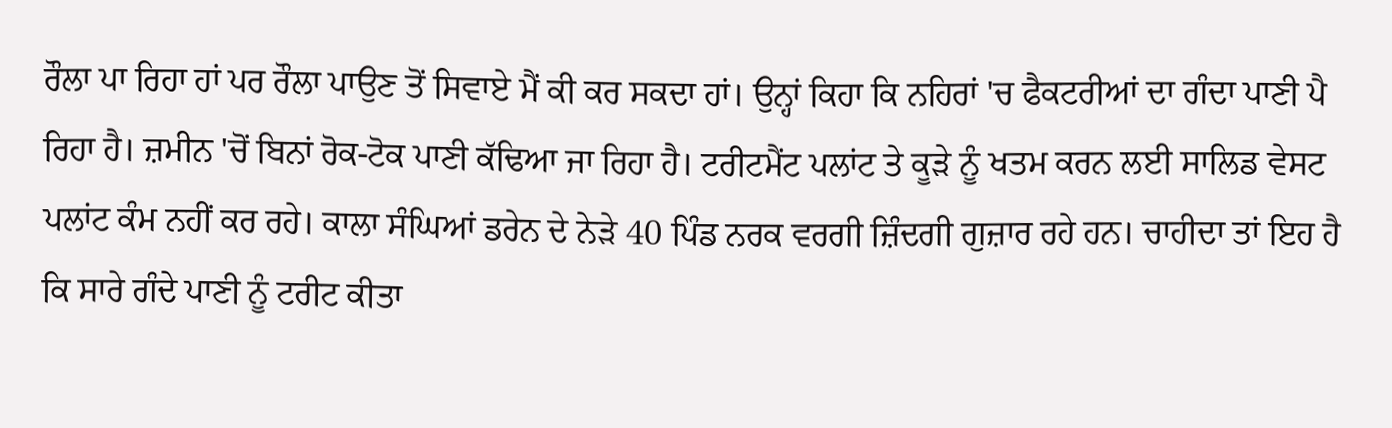ਰੌਲਾ ਪਾ ਰਿਹਾ ਹਾਂ ਪਰ ਰੌਲਾ ਪਾਉਣ ਤੋਂ ਸਿਵਾਏ ਮੈਂ ਕੀ ਕਰ ਸਕਦਾ ਹਾਂ। ਉਨ੍ਹਾਂ ਕਿਹਾ ਕਿ ਨਹਿਰਾਂ 'ਚ ਫੈਕਟਰੀਆਂ ਦਾ ਗੰਦਾ ਪਾਣੀ ਪੈ ਰਿਹਾ ਹੈ। ਜ਼ਮੀਨ 'ਚੋਂ ਬਿਨਾਂ ਰੋਕ-ਟੋਕ ਪਾਣੀ ਕੱਢਿਆ ਜਾ ਰਿਹਾ ਹੈ। ਟਰੀਟਮੈਂਟ ਪਲਾਂਟ ਤੇ ਕੂੜੇ ਨੂੰ ਖਤਮ ਕਰਨ ਲਈ ਸਾਲਿਡ ਵੇਸਟ ਪਲਾਂਟ ਕੰਮ ਨਹੀਂ ਕਰ ਰਹੇ। ਕਾਲਾ ਸੰਘਿਆਂ ਡਰੇਨ ਦੇ ਨੇੜੇ 40 ਪਿੰਡ ਨਰਕ ਵਰਗੀ ਜ਼ਿੰਦਗੀ ਗੁਜ਼ਾਰ ਰਹੇ ਹਨ। ਚਾਹੀਦਾ ਤਾਂ ਇਹ ਹੈ ਕਿ ਸਾਰੇ ਗੰਦੇ ਪਾਣੀ ਨੂੰ ਟਰੀਟ ਕੀਤਾ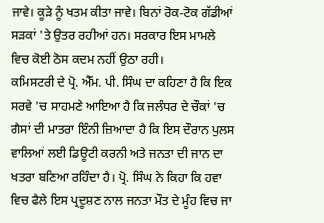ਜਾਵੇ। ਕੂੜੇ ਨੂੰ ਖਤਮ ਕੀਤਾ ਜਾਵੇ। ਬਿਨਾਂ ਰੋਕ-ਟੋਕ ਗੱਡੀਆਂ ਸੜਕਾਂ 'ਤੇ ਉਤਰ ਰਹੀਆਂ ਹਨ। ਸਰਕਾਰ ਇਸ ਮਾਮਲੇ ਵਿਚ ਕੋਈ ਠੋਸ ਕਦਮ ਨਹੀਂ ਉਠਾ ਰਹੀ।
ਕਮਿਸਟਰੀ ਦੇ ਪ੍ਰੋ. ਐੱਮ. ਪੀ. ਸਿੰਘ ਦਾ ਕਹਿਣਾ ਹੈ ਕਿ ਇਕ ਸਰਵੇ 'ਚ ਸਾਹਮਣੇ ਆਇਆ ਹੈ ਕਿ ਜਲੰਧਰ ਦੇ ਚੌਕਾਂ 'ਚ ਗੈਸਾਂ ਦੀ ਮਾਤਰਾ ਇੰਨੀ ਜ਼ਿਆਦਾ ਹੈ ਕਿ ਇਸ ਦੌਰਾਨ ਪੁਲਸ ਵਾਲਿਆਂ ਲਈ ਡਿਊਟੀ ਕਰਨੀ ਅਤੇ ਜਨਤਾ ਦੀ ਜਾਨ ਦਾ ਖਤਰਾ ਬਣਿਆ ਰਹਿੰਦਾ ਹੈ। ਪ੍ਰੋ. ਸਿੰਘ ਨੇ ਕਿਹਾ ਕਿ ਹਵਾ ਵਿਚ ਫੈਲੇ ਇਸ ਪ੍ਰਦੂਸ਼ਣ ਨਾਲ ਜਨਤਾ ਮੌਤ ਦੇ ਮੂੰਹ ਵਿਚ ਜਾ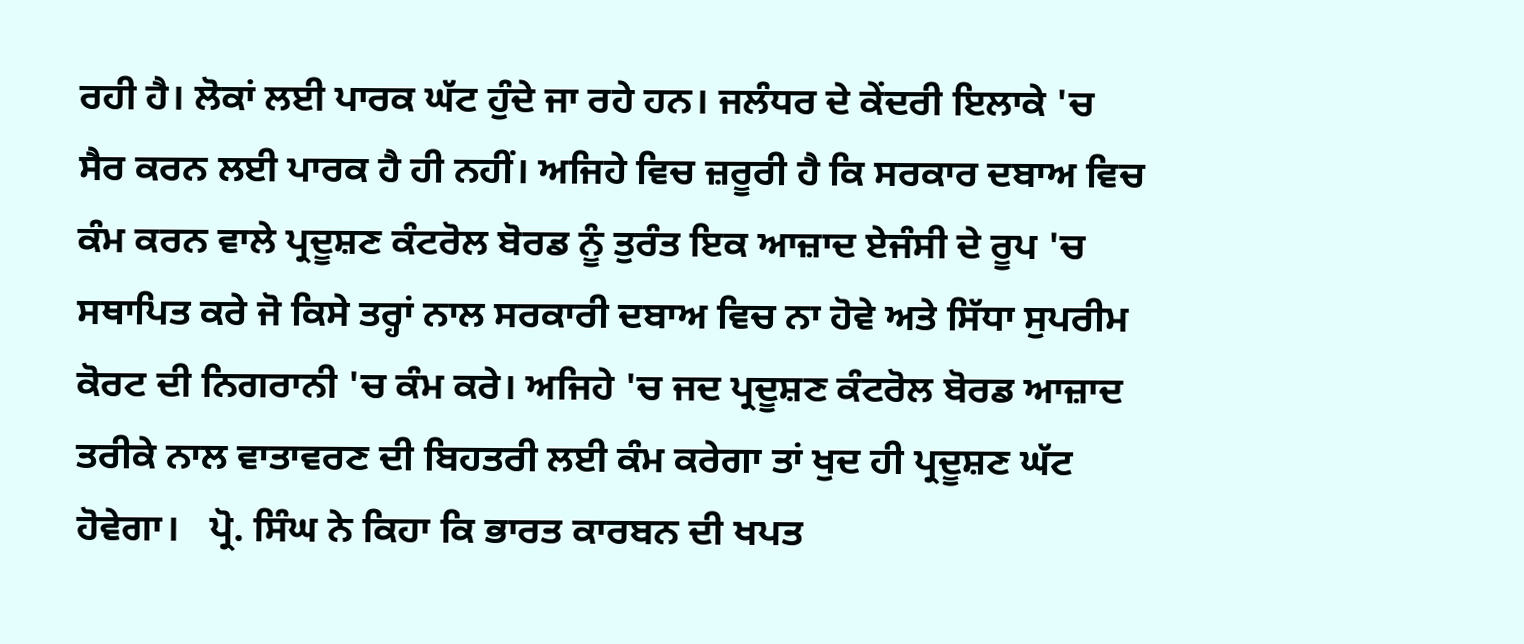ਰਹੀ ਹੈ। ਲੋਕਾਂ ਲਈ ਪਾਰਕ ਘੱਟ ਹੁੰਦੇ ਜਾ ਰਹੇ ਹਨ। ਜਲੰਧਰ ਦੇ ਕੇਂਦਰੀ ਇਲਾਕੇ 'ਚ ਸੈਰ ਕਰਨ ਲਈ ਪਾਰਕ ਹੈ ਹੀ ਨਹੀਂ। ਅਜਿਹੇ ਵਿਚ ਜ਼ਰੂਰੀ ਹੈ ਕਿ ਸਰਕਾਰ ਦਬਾਅ ਵਿਚ ਕੰਮ ਕਰਨ ਵਾਲੇ ਪ੍ਰਦੂਸ਼ਣ ਕੰਟਰੋਲ ਬੋਰਡ ਨੂੰ ਤੁਰੰਤ ਇਕ ਆਜ਼ਾਦ ਏਜੰਸੀ ਦੇ ਰੂਪ 'ਚ ਸਥਾਪਿਤ ਕਰੇ ਜੋ ਕਿਸੇ ਤਰ੍ਹਾਂ ਨਾਲ ਸਰਕਾਰੀ ਦਬਾਅ ਵਿਚ ਨਾ ਹੋਵੇ ਅਤੇ ਸਿੱਧਾ ਸੁਪਰੀਮ ਕੋਰਟ ਦੀ ਨਿਗਰਾਨੀ 'ਚ ਕੰਮ ਕਰੇ। ਅਜਿਹੇ 'ਚ ਜਦ ਪ੍ਰਦੂਸ਼ਣ ਕੰਟਰੋਲ ਬੋਰਡ ਆਜ਼ਾਦ ਤਰੀਕੇ ਨਾਲ ਵਾਤਾਵਰਣ ਦੀ ਬਿਹਤਰੀ ਲਈ ਕੰਮ ਕਰੇਗਾ ਤਾਂ ਖੁਦ ਹੀ ਪ੍ਰਦੂਸ਼ਣ ਘੱਟ ਹੋਵੇਗਾ।   ਪ੍ਰੋ. ਸਿੰਘ ਨੇ ਕਿਹਾ ਕਿ ਭਾਰਤ ਕਾਰਬਨ ਦੀ ਖਪਤ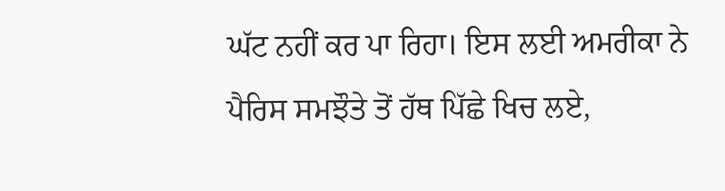ਘੱਟ ਨਹੀਂ ਕਰ ਪਾ ਰਿਹਾ। ਇਸ ਲਈ ਅਮਰੀਕਾ ਨੇ ਪੈਰਿਸ ਸਮਝੌਤੇ ਤੋਂ ਹੱਥ ਪਿੱਛੇ ਖਿਚ ਲਏ,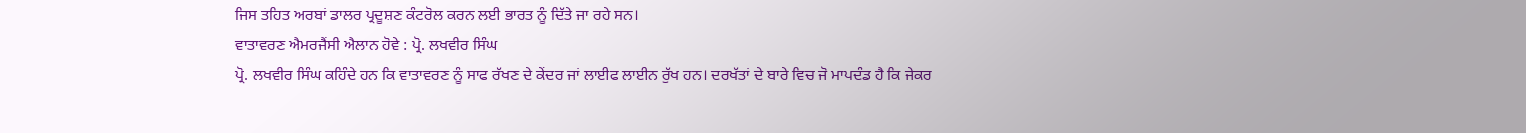ਜਿਸ ਤਹਿਤ ਅਰਬਾਂ ਡਾਲਰ ਪ੍ਰਦੂਸ਼ਣ ਕੰਟਰੋਲ ਕਰਨ ਲਈ ਭਾਰਤ ਨੂੰ ਦਿੱਤੇ ਜਾ ਰਹੇ ਸਨ।
ਵਾਤਾਵਰਣ ਐਮਰਜੈਂਸੀ ਐਲਾਨ ਹੋਵੇ : ਪ੍ਰੋ. ਲਖਵੀਰ ਸਿੰਘ
ਪ੍ਰੋ. ਲਖਵੀਰ ਸਿੰਘ ਕਹਿੰਦੇ ਹਨ ਕਿ ਵਾਤਾਵਰਣ ਨੂੰ ਸਾਫ ਰੱਖਣ ਦੇ ਕੇਂਦਰ ਜਾਂ ਲਾਈਫ ਲਾਈਨ ਰੁੱਖ ਹਨ। ਦਰਖੱਤਾਂ ਦੇ ਬਾਰੇ ਵਿਚ ਜੋ ਮਾਪਦੰਡ ਹੈ ਕਿ ਜੇਕਰ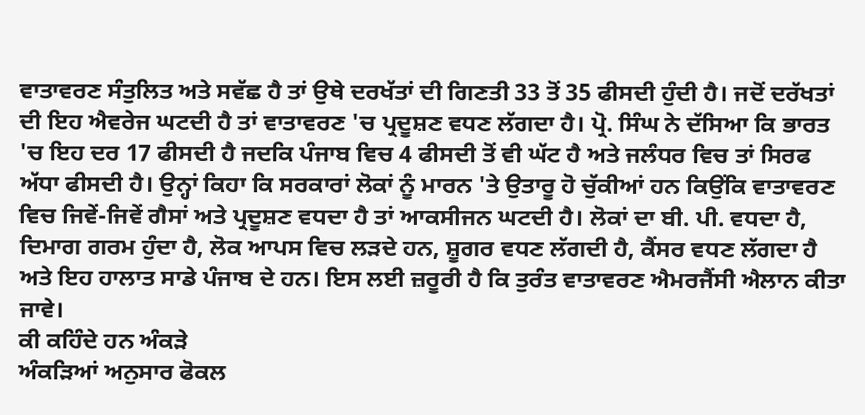ਵਾਤਾਵਰਣ ਸੰਤੁਲਿਤ ਅਤੇ ਸਵੱਛ ਹੈ ਤਾਂ ਉਥੇ ਦਰਖੱਤਾਂ ਦੀ ਗਿਣਤੀ 33 ਤੋਂ 35 ਫੀਸਦੀ ਹੁੰਦੀ ਹੈ। ਜਦੋਂ ਦਰੱਖਤਾਂ ਦੀ ਇਹ ਐਵਰੇਜ ਘਟਦੀ ਹੈ ਤਾਂ ਵਾਤਾਵਰਣ 'ਚ ਪ੍ਰਦੂਸ਼ਣ ਵਧਣ ਲੱਗਦਾ ਹੈ। ਪ੍ਰੋ. ਸਿੰਘ ਨੇ ਦੱਸਿਆ ਕਿ ਭਾਰਤ 'ਚ ਇਹ ਦਰ 17 ਫੀਸਦੀ ਹੈ ਜਦਕਿ ਪੰਜਾਬ ਵਿਚ 4 ਫੀਸਦੀ ਤੋਂ ਵੀ ਘੱਟ ਹੈ ਅਤੇ ਜਲੰਧਰ ਵਿਚ ਤਾਂ ਸਿਰਫ ਅੱਧਾ ਫੀਸਦੀ ਹੈ। ਉਨ੍ਹਾਂ ਕਿਹਾ ਕਿ ਸਰਕਾਰਾਂ ਲੋਕਾਂ ਨੂੰ ਮਾਰਨ 'ਤੇ ਉਤਾਰੂ ਹੋ ਚੁੱਕੀਆਂ ਹਨ ਕਿਉਂਕਿ ਵਾਤਾਵਰਣ ਵਿਚ ਜਿਵੇਂ-ਜਿਵੇਂ ਗੈਸਾਂ ਅਤੇ ਪ੍ਰਦੂਸ਼ਣ ਵਧਦਾ ਹੈ ਤਾਂ ਆਕਸੀਜਨ ਘਟਦੀ ਹੈ। ਲੋਕਾਂ ਦਾ ਬੀ. ਪੀ. ਵਧਦਾ ਹੈ, ਦਿਮਾਗ ਗਰਮ ਹੁੰਦਾ ਹੈ, ਲੋਕ ਆਪਸ ਵਿਚ ਲੜਦੇ ਹਨ, ਸ਼ੂਗਰ ਵਧਣ ਲੱਗਦੀ ਹੈ, ਕੈਂਸਰ ਵਧਣ ਲੱਗਦਾ ਹੈ ਅਤੇ ਇਹ ਹਾਲਾਤ ਸਾਡੇ ਪੰਜਾਬ ਦੇ ਹਨ। ਇਸ ਲਈ ਜ਼ਰੂਰੀ ਹੈ ਕਿ ਤੁਰੰਤ ਵਾਤਾਵਰਣ ਐਮਰਜੈਂਸੀ ਐਲਾਨ ਕੀਤਾ ਜਾਵੇ।
ਕੀ ਕਹਿੰਦੇ ਹਨ ਅੰਕੜੇ
ਅੰਕੜਿਆਂ ਅਨੁਸਾਰ ਫੋਕਲ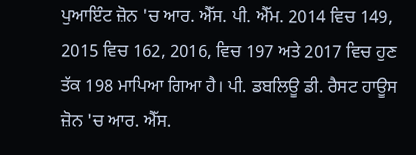ਪੁਆਇੰਟ ਜ਼ੋਨ 'ਚ ਆਰ. ਐੱਸ. ਪੀ. ਐੱਮ. 2014 ਵਿਚ 149, 2015 ਵਿਚ 162, 2016, ਵਿਚ 197 ਅਤੇ 2017 ਵਿਚ ਹੁਣ ਤੱਕ 198 ਮਾਪਿਆ ਗਿਆ ਹੈ। ਪੀ. ਡਬਲਿਊ ਡੀ. ਰੈਸਟ ਹਾਊਸ ਜ਼ੋਨ 'ਚ ਆਰ. ਐੱਸ.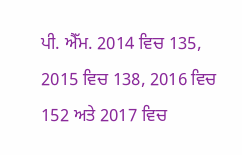ਪੀ. ਐੱਮ. 2014 ਵਿਚ 135, 2015 ਵਿਚ 138, 2016 ਵਿਚ 152 ਅਤੇ 2017 ਵਿਚ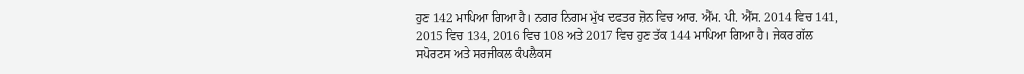ਹੁਣ 142 ਮਾਪਿਆ ਗਿਆ ਹੈ। ਨਗਰ ਨਿਗਮ ਮੁੱਖ ਦਫਤਰ ਜ਼ੋਨ ਵਿਚ ਆਰ. ਐੱਮ. ਪੀ. ਐੱਸ. 2014 ਵਿਚ 141, 2015 ਵਿਚ 134, 2016 ਵਿਚ 108 ਅਤੇ 2017 ਵਿਚ ਹੁਣ ਤੱਕ 144 ਮਾਪਿਆ ਗਿਆ ਹੈ। ਜੇਕਰ ਗੱਲ ਸਪੋਰਟਸ ਅਤੇ ਸਰਜੀਕਲ ਕੰਪਲੈਕਸ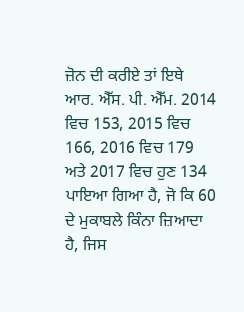ਜ਼ੋਨ ਦੀ ਕਰੀਏ ਤਾਂ ਇਥੇ ਆਰ. ਐੱਸ. ਪੀ. ਐੱਮ. 2014 ਵਿਚ 153, 2015 ਵਿਚ 166, 2016 ਵਿਚ 179 ਅਤੇ 2017 ਵਿਚ ਹੁਣ 134 ਪਾਇਆ ਗਿਆ ਹੈ, ਜੋ ਕਿ 60 ਦੇ ਮੁਕਾਬਲੇ ਕਿੰਨਾ ਜ਼ਿਆਦਾ ਹੈ, ਜਿਸ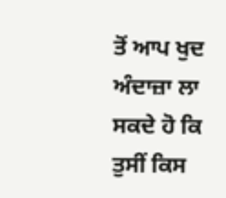ਤੋਂ ਆਪ ਖੁਦ ਅੰਦਾਜ਼ਾ ਲਾ ਸਕਦੇ ਹੋ ਕਿ ਤੁਸੀਂ ਕਿਸ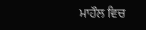ਮਾਹੌਲ ਵਿਚ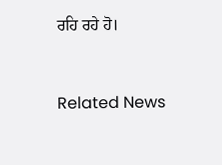ਰਹਿ ਰਹੇ ਹੋ।


Related News